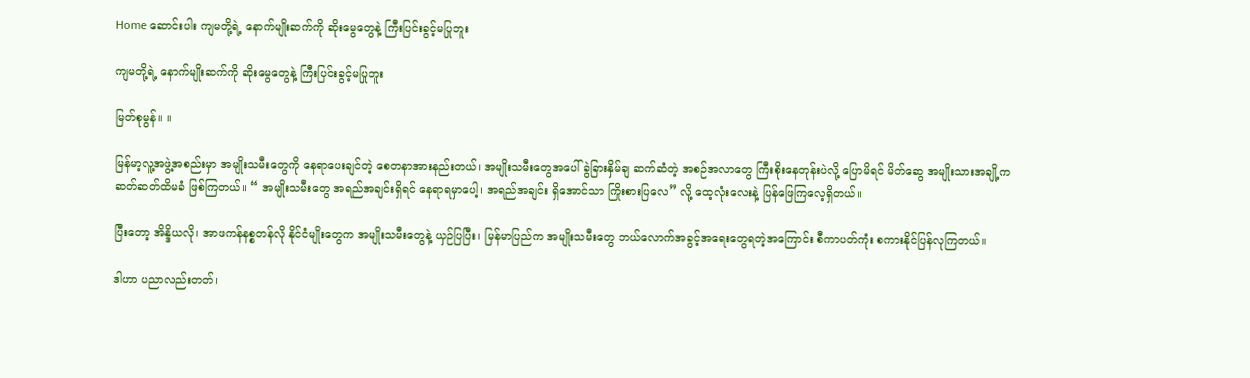Home ဆောင်းပါး ကျမတို့ရဲ့ နောက်မျိုးဆက်ကို ဆိုးမွေတွေနဲ့ ကြီးပြင်းခွင့်မပြုဘူး

ကျမတို့ရဲ့ နောက်မျိုးဆက်ကို ဆိုးမွေတွေနဲ့ ကြီးပြင်းခွင့်မပြုဘူး

မြတ်စုမွန်။ ။

မြန်မာ့လူ့အဖွဲ့အစည်းမှာ အမျိုးသမီးတွေကို နေရာပေးချင်တဲ့ စေတနာအားနည်းတယ်၊ အမျိုးသမီးတွေအပေါ် ခွဲခြားနှိမ်ချ ဆက်ဆံတဲ့ အစဉ်အလာတွေ ကြီးစိုးနေတုန်းပဲလို့ ပြောမိရင် မိတ်ဆွေ အမျိုးသားအချို့က ဆတ်ဆတ်ထိမခံ ဖြစ်ကြတယ်။ “ အမျိုးသမီးတွေ အရည်အချင်းရှိရင် နေရာရမှာပေါ့၊ အရည်အချင်း ရှိအောင်သာ ကြိုးစားပြလေ” လို့ ထေ့လုံးလေးနဲ့ ပြန်ဖြေကြလေ့ရှိတယ်။

ပြီးတော့ အိန္ဒိယလို၊ အာဖကန်နစ္စတန်လို နိုင်ငံမျိုးတွေက အမျိုးသမီးတွေနဲ့ ယှဉ်ပြပြီး၊ မြန်မာပြည်က အမျိုးသမီးတွေ ဘယ်လောက်အခွင့်အရေးတွေရတဲ့အကြောင်း စီကာပတ်ကုံး စကားနိုင်ပြန်လုကြတယ်။

ဒါဟာ ပညာလည်းတတ်၊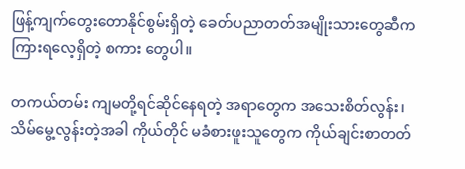ဖြန့်ကျက်တွေးတောနိုင်စွမ်းရှိတဲ့ ခေတ်ပညာတတ်အမျိုးသားတွေဆီက ကြားရလေ့ရှိတဲ့ စကား တွေပါ။

တကယ်တမ်း ကျမတို့ရင်ဆိုင်နေရတဲ့ အရာတွေက အသေးစိတ်လွန်း၊ သိမ်မွေ့လွန်းတဲ့အခါ ကိုယ်တိုင် မခံစားဖူးသူတွေက ကိုယ်ချင်းစာတတ်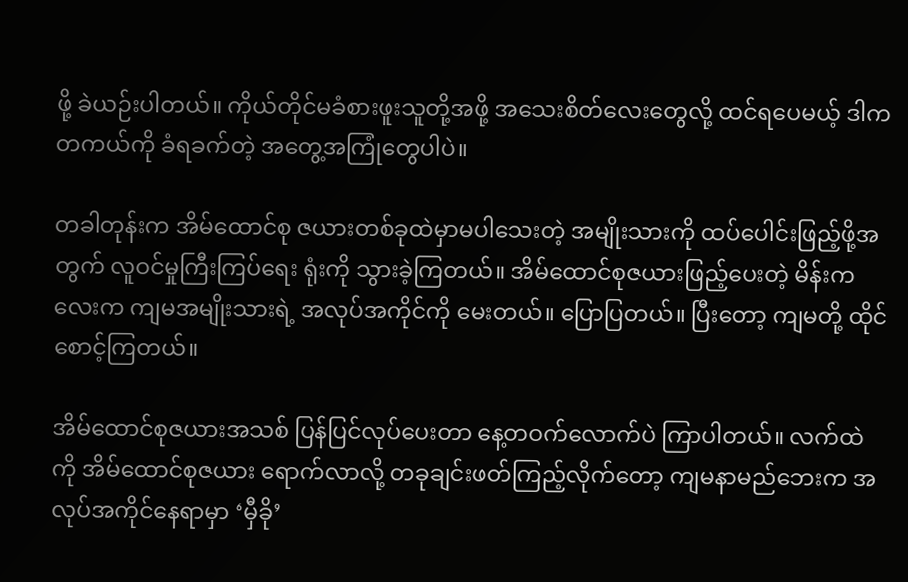ဖို့ ခဲယဉ်းပါတယ်။ ကိုယ်တိုင်မခံစားဖူးသူတို့အဖို့ အသေးစိတ်လေးတွေလို့ ထင်ရပေမယ့် ဒါက တကယ်ကို ခံရခက်တဲ့ အတွေ့အကြုံတွေပါပဲ။

တခါတုန်းက အိမ်ထောင်စု ဇယားတစ်ခုထဲမှာမပါသေးတဲ့ အမျိုးသားကို ထပ်ပေါင်းဖြည့်ဖို့အတွက် လူဝင်မှုကြီးကြပ်ရေး ရုံးကို သွားခဲ့ကြတယ်။ အိမ်ထောင်စုဇယားဖြည့်ပေးတဲ့ မိန်းကလေးက ကျမအမျိုးသားရဲ့ အလုပ်အကိုင်ကို မေးတယ်။ ပြောပြတယ်။ ပြီးတော့ ကျမတို့ ထိုင်စောင့်ကြတယ်။

အိမ်ထောင်စုဇယားအသစ် ပြန်ပြင်လုပ်ပေးတာ နေ့တဝက်လောက်ပဲ ကြာပါတယ်။ လက်ထဲကို အိမ်ထောင်စုဇယား ရောက်လာလို့ တခုချင်းဖတ်ကြည့်လိုက်တော့ ကျမနာမည်ဘေးက အလုပ်အကိုင်နေရာမှာ ‘မှီခို’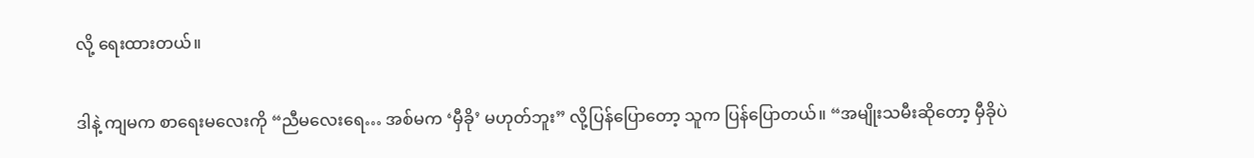လို့ ရေးထားတယ်။

ဒါနဲ့ ကျမက စာရေးမလေးကို “ညီမလေးရေ… အစ်မက ‘မှီခို’ မဟုတ်ဘူး” လို့ပြန်ပြောတော့ သူက ပြန်ပြောတယ်။ “အမျိုးသမီးဆိုတော့ မှီခိုပဲ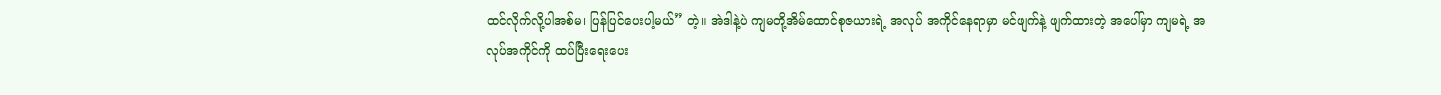ထင်လိုက်လို့ပါအစ်မ၊ ပြန်ပြင်ပေးပါ့မယ်” တဲ့။ အဲဒါနဲ့ပဲ ကျမတို့အိမ်ထောင်စုဇယားရဲ့ အလုပ် အကိုင်နေရာမှာ မင်ဖျက်နဲ့ ဖျက်ထားတဲ့ အပေါ်မှာ ကျမရဲ့ အလုပ်အကိုင်ကို ထပ်ပြီးရေးပေး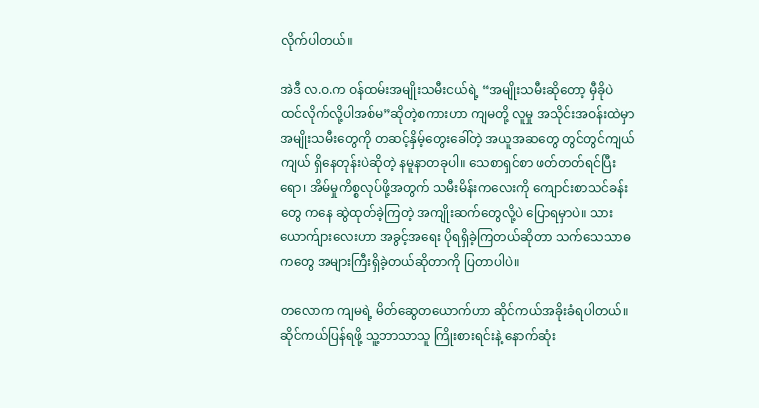လိုက်ပါတယ်။

အဲဒီ လ.ဝ.က ဝန်ထမ်းအမျိုးသမီးငယ်ရဲ့ “အမျိုးသမီးဆိုတော့ မှီခိုပဲ ထင်လိုက်လို့ပါအစ်မ”ဆိုတဲ့စကားဟာ ကျမတို့ လူမှု အသိုင်းအဝန်းထဲမှာ အမျိုးသမီးတွေကို တဆင့်နှိမ့်တွေးခေါ်တဲ့ အယူအဆတွေ တွင်တွင်ကျယ်ကျယ် ရှိနေတုန်းပဲဆိုတဲ့ နမူနာတခုပါ။ သေစာရှင်စာ ဖတ်တတ်ရင်ပြီးရော၊ အိမ်မှုကိစ္စလုပ်ဖို့အတွက် သမီးမိန်းကလေးကို ကျောင်းစာသင်ခန်းတွေ ကနေ ဆွဲထုတ်ခဲ့ကြတဲ့ အကျိုးဆက်တွေလို့ပဲ ပြောရမှာပဲ။ သားယောက်ျားလေးဟာ အခွင့်အရေး ပိုရရှိခဲ့ကြတယ်ဆိုတာ သက်သေသာဓကတွေ အများကြီးရှိခဲ့တယ်ဆိုတာကို ပြတာပါပဲ။

တလောက ကျမရဲ့ မိတ်ဆွေတယောက်ဟာ ဆိုင်ကယ်အခိုးခံရပါတယ်။ ဆိုင်ကယ်ပြန်ရဖို့ သူ့ဘာသာသူ ကြိုးစားရင်းနဲ့ နောက်ဆုံး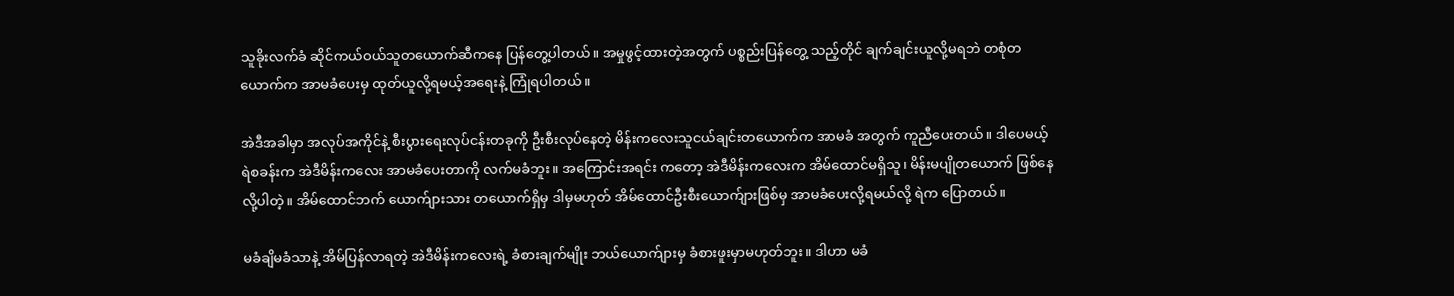သူခိုးလက်ခံ ဆိုင်ကယ်ဝယ်သူတယောက်ဆီကနေ ပြန်တွေ့ပါတယ်။ အမှုဖွင့်ထားတဲ့အတွက် ပစ္စည်းပြန်တွေ့ သည့်တိုင် ချက်ချင်းယူလို့မရဘဲ တစုံတယောက်က အာမခံပေးမှ ထုတ်ယူလို့ရမယ့်အရေးနဲ့ ကြုံရပါတယ်။

အဲဒီအခါမှာ အလုပ်အကိုင်နဲ့ စီးပွားရေးလုပ်ငန်းတခုကို ဦးစီးလုပ်နေတဲ့ မိန်းကလေးသူငယ်ချင်းတယောက်က အာမခံ အတွက် ကူညီပေးတယ်။ ဒါပေမယ့် ရဲစခန်းက အဲဒီမိန်းကလေး အာမခံပေးတာကို လက်မခံဘူး။ အကြောင်းအရင်း ကတော့ အဲဒီမိန်းကလေးက အိမ်ထောင်မရှိသူ၊ မိန်းမပျိုတယောက် ဖြစ်နေလို့ပါတဲ့။ အိမ်ထောင်ဘက် ယောက်ျားသား တယောက်ရှိမှ ဒါမှမဟုတ် အိမ်ထောင်ဦးစီးယောက်ျားဖြစ်မှ အာမခံပေးလို့ရမယ်လို့ ရဲက ပြောတယ်။

မခံချိမခံသာနဲ့ အိမ်ပြန်လာရတဲ့ အဲဒီမိန်းကလေးရဲ့ ခံစားချက်မျိုး ဘယ်ယောက်ျားမှ ခံစားဖူးမှာမဟုတ်ဘူး။ ဒါဟာ မခံ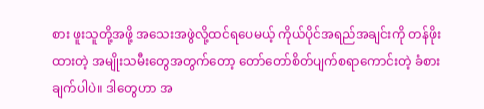စား ဖူးသူတို့အဖို့ အသေးအဖွဲလို့ထင်ရပေမယ့် ကိုယ်ပိုင်အရည်အချင်းကို တန်ဖိုးထားတဲ့ အမျိုးသမီးတွေအတွက်တော့ တော်တော်စိတ်ပျက်စရာကောင်းတဲ့ ခံစားချက်ပါပဲ။ ဒါတွေဟာ အ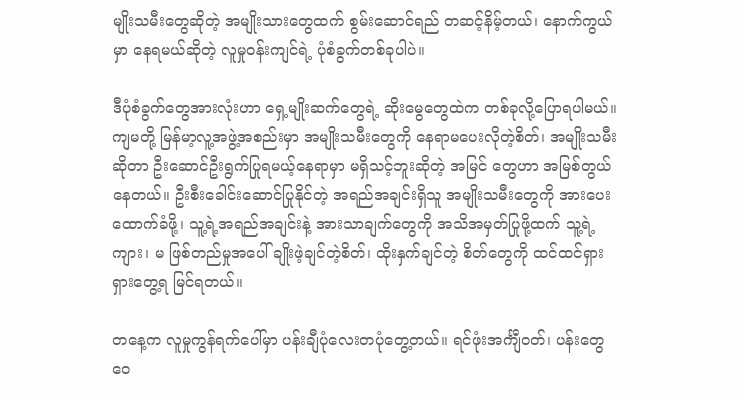မျိုးသမီးတွေဆိုတဲ့ အမျိုးသားတွေထက် စွမ်းဆောင်ရည် တဆင့်နိမ့်တယ်၊ နောက်ကွယ်မှာ နေရမယ်ဆိုတဲ့ လူမှုဝန်းကျင်ရဲ့ ပုံစံခွက်တစ်ခုပါပဲ။

ဒီပုံစံခွက်တွေအားလုံးဟာ ရှေ့မျိုးဆက်တွေရဲ့ ဆိုးမွေတွေထဲက တစ်ခုလို့ပြောရပါမယ်။ ကျမတို့ မြန်မာ့လူ့အဖွဲ့အစည်းမှာ အမျိုးသမီးတွေကို နေရာမပေးလိုတဲ့စိတ်၊ အမျိုးသမီးဆိုတာ ဦးဆောင်ဦးရွက်ပြုရမယ့်နေရာမှာ မရှိသင့်ဘူးဆိုတဲ့ အမြင် တွေဟာ အမြစ်တွယ်နေတယ်။ ဦးစီးခေါင်းဆောင်ပြုနိုင်တဲ့ အရည်အချင်းရှိသူ အမျိုးသမီးတွေကို အားပေးထောက်ခံဖို့၊ သူ့ရဲ့အရည်အချင်းနဲ့ အားသာချက်တွေကို အသိအမှတ်ပြုဖို့ထက် သူ့ရဲ့ ကျား၊ မ ဖြစ်တည်မှုအပေါ် ချိုးဖဲ့ချင်တဲ့စိတ်၊ ထိုးနှက်ချင်တဲ့ စိတ်တွေကို ထင်ထင်ရှားရှားတွေ့ရ မြင်ရတယ်။

တနေ့က လူမှုကွန်ရက်ပေါ်မှာ ပန်းချီပုံလေးတပုံတွေ့တယ်။ ရင်ဖုံးအင်္ကျီဝတ်၊ ပန်းတွေဝေ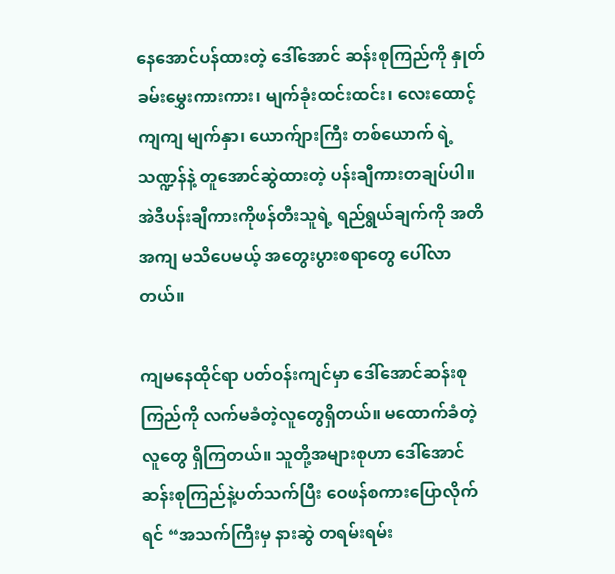နေအောင်ပန်ထားတဲ့ ဒေါ်အောင် ဆန်းစုကြည်ကို နှုတ်ခမ်းမွှေးကားကား၊ မျက်ခုံးထင်းထင်း၊ လေးထောင့်ကျကျ မျက်နှာ၊ ယောက်ျားကြီး တစ်ယောက် ရဲ့သဏ္ဍန်နဲ့ တူအောင်ဆွဲထားတဲ့ ပန်းချီကားတချပ်ပါ။ အဲဒီပန်းချီကားကိုဖန်တီးသူရဲ့ ရည်ရွယ်ချက်ကို အတိအကျ မသိပေမယ့် အတွေးပွားစရာတွေ ပေါ်လာတယ်။

ကျမနေထိုင်ရာ ပတ်ဝန်းကျင်မှာ ဒေါ်အောင်ဆန်းစုကြည်ကို လက်မခံတဲ့လူတွေရှိတယ်။ မထောက်ခံတဲ့လူတွေ ရှိကြတယ်။ သူတို့အများစုဟာ ဒေါ်အောင်ဆန်းစုကြည်နဲ့ပတ်သက်ပြီး ဝေဖန်စကားပြောလိုက်ရင် “အသက်ကြီးမှ နားဆွဲ တရမ်းရမ်း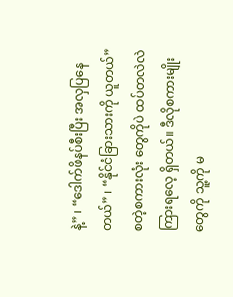နဲ့” ၊ “ဒေါက်ဖိနပ်စီးပြီး အလှပြနေတယ်” ၊ “နိုင်ငံခြားသားကို ယူတယ်” စတဲ့စကားလုံး တွေကိုပဲ ထပ်တလဲလဲ ကြားရလေ့ ရှိတယ်။ ဒီလိုစကားမျိုးတွေကို သူ့ကို မ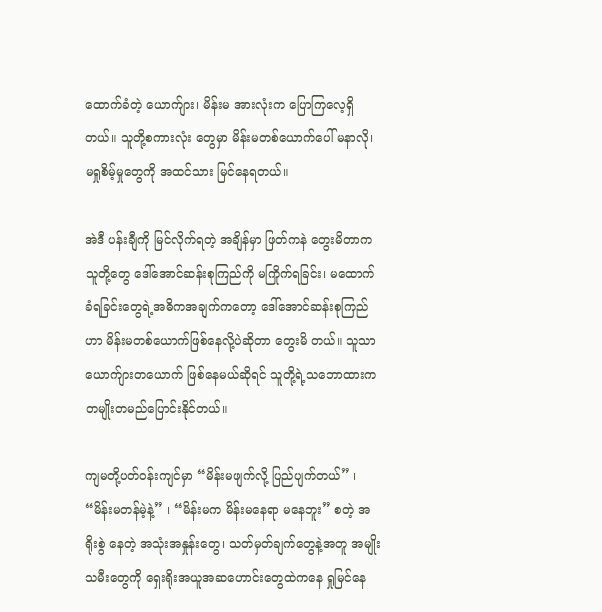ထောက်ခံတဲ့ ယောက်ျား၊ မိန်းမ အားလုံးက ပြောကြလေ့ရှိတယ်။ သူတို့စကားလုံး တွေမှာ မိန်းမတစ်ယောက်ပေါ် မနာလို၊ မရှုစိမ့်မှုတွေကို အထင်သား မြင်နေရတယ်။

အဲဒီ ပန်းချီကို မြင်လိုက်ရတဲ့ အချိန်မှာ ဖြတ်ကနဲ တွေးမိတာက သူတို့တွေ ဒေါ်အောင်ဆန်းစုကြည်ကို မကြိုက်ရခြင်း၊ မထောက်ခံရခြင်းတွေရဲ့အဓိကအချက်ကတော့ ဒေါ်အောင်ဆန်းစုကြည်ဟာ မိန်းမတစ်ယောက်ဖြစ်နေလို့ပဲဆိုတာ တွေးမိ တယ်။ သူသာ ယောက်ျားတယောက် ဖြစ်နေမယ်ဆိုရင် သူတို့ရဲ့သဘောထားက တမျိုးတမည်ပြောင်းနိုင်တယ်။

ကျမတို့ပတ်ဝန်းကျင်မှာ “မိန်းမဖျက်လို့ ပြည်ပျက်တယ်” ၊ “မိန်းမတန်မဲ့နဲ့” ၊ “မိန်းမက မိန်းမနေရာ မနေဘူး” စတဲ့ အရိုးစွဲ နေတဲ့ အသုံးအနှုန်းတွေ၊ သတ်မှတ်ချက်တွေနဲ့အတူ အမျိုးသမီးတွေကို ရှေးရိုးအယူအဆဟောင်းတွေထဲကနေ ရှုမြင်နေ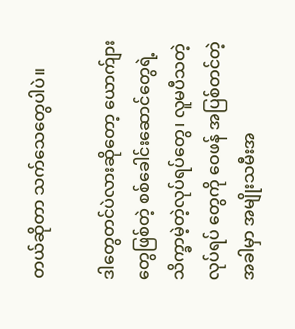တယ်ဆိုတာ သက်သေတွေပါပဲ။

ဒါတွေတင်ပဲလားဆိုတော့ ယောက်ျားတွေဖြစ်တဲ့ စစ်ခေါင်းဆောင်တွေရဲ့ သိက္ခာမဲ့တဲ့လုပ်ရပ်တွေ၊ လူမပီသတဲ့ လုပ်ရပ် တွေကို ဝေဖန် အပြစ်တင်တဲ့အခါမှာ အမျိုးသမီးအ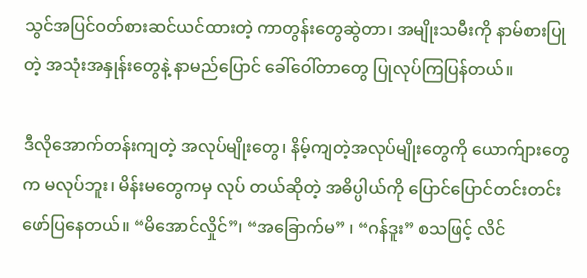သွင်အပြင်ဝတ်စားဆင်ယင်ထားတဲ့ ကာတွန်းတွေဆွဲတာ၊ အမျိုးသမီးကို နာမ်စားပြုတဲ့ အသုံးအနှုန်းတွေနဲ့ နာမည်ပြောင် ခေါ်ဝေါ်တာတွေ ပြုလုပ်ကြပြန်တယ်။

ဒီလိုအောက်တန်းကျတဲ့ အလုပ်မျိုးတွေ၊ နိမ့်ကျတဲ့အလုပ်မျိုးတွေကို ယောက်ျားတွေက မလုပ်ဘူး၊ မိန်းမတွေကမှ လုပ် တယ်ဆိုတဲ့ အဓိပ္ပါယ်ကို ပြောင်ပြောင်တင်းတင်း ဖော်ပြနေတယ်။ “မိအောင်လှိုင်”၊ “အခြောက်မ” ၊ “ဂန်ဒူး” စသဖြင့် လိင်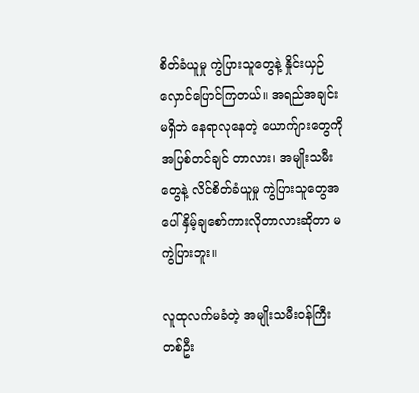စိတ်ခံယူမှု ကွဲပြားသူတွေနဲ့ နှိုင်းယှဉ်လှောင်ပြောင်ကြတယ်။ အရည်အချင်းမရှိဘဲ နေရာလုနေတဲ့ ယောက်ျားတွေကို အပြစ်တင်ချင် တာလား၊ အမျိုးသမီးတွေနဲ့ လိင်စိတ်ခံယူမှု ကွဲပြားသူတွေအပေါ် နှိမ့်ချစော်ကားလိုတာလားဆိုတာ မကွဲပြားဘူး။

လူထုလက်မခံတဲ့ အမျိုးသမီးဝန်ကြီးတစ်ဦး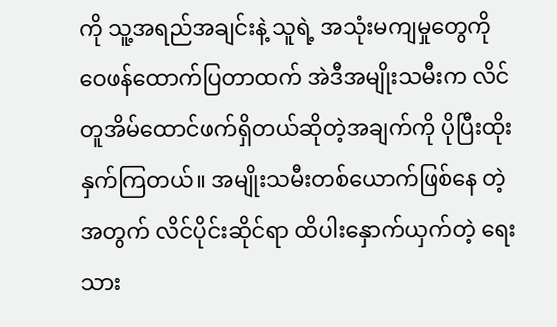ကို သူ့အရည်အချင်းနဲ့ သူရဲ့ အသုံးမကျမှုတွေကို ဝေဖန်ထောက်ပြတာထက် အဲဒီအမျိုးသမီးက လိင်တူအိမ်ထောင်ဖက်ရှိတယ်ဆိုတဲ့အချက်ကို ပိုပြီးထိုးနှက်ကြတယ်။ အမျိုးသမီးတစ်ယောက်ဖြစ်နေ တဲ့အတွက် လိင်ပိုင်းဆိုင်ရာ ထိပါးနှောက်ယှက်တဲ့ ရေးသား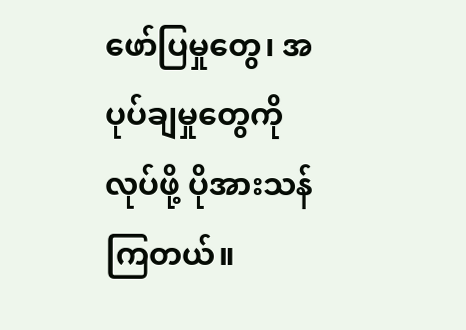ဖော်ပြမှုတွေ၊ အပုပ်ချမှုတွေကိုလုပ်ဖို့ ပိုအားသန်ကြတယ်။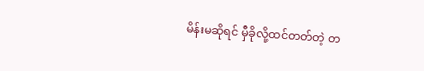မိန်းမဆိုရင် မှီခိုလို့ထင်တတ်တဲ့ တ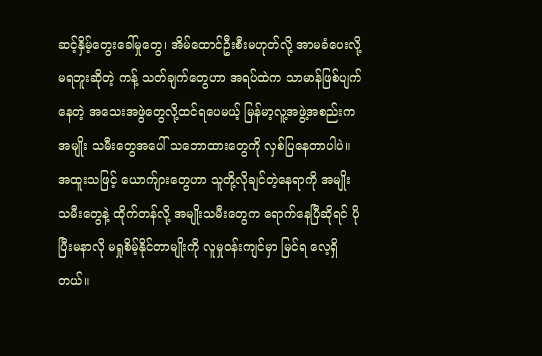ဆင့်နှိမ့်တွေးခေါ်မှုတွေ၊ အိမ်ထောင်ဦးစီးမဟုတ်လို့ အာမခံပေးလို့မရဘူးဆိုတဲ့ ကန့် သတ်ချက်တွေဟာ အရပ်ထဲက သာမာန်ဖြစ်ပျက်နေတဲ့ အသေးအဖွဲတွေလို့ထင်ရပေမယ့် မြန်မာ့လူ့အဖွဲ့အစည်းက အမျိုး သမီးတွေအပေါ် သဘောထားတွေကို လှစ်ပြနေတာပါပဲ။ အထူးသဖြင့် ယောက်ျားတွေဟာ သူတို့လိုချင်တဲ့နေရာကို အမျိုး သမီးတွေနဲ့ ထိုက်တန်လို့ အမျိုးသမီးတွေက ရောက်နေပြီဆိုရင် ပိုပြီးမနာလို မရှုစိမ့်နိုင်တာမျိုးကို လူမှုဝန်းကျင်မှာ မြင်ရ လေ့ရှိတယ်။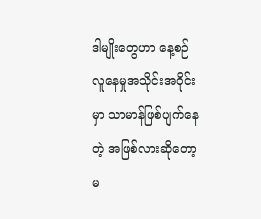ဒါမျိုးတွေဟာ နေ့စဉ်လူနေမှုအသိုင်းအဝိုင်းမှာ သာမာန်ဖြစ်ပျက်နေတဲ့ အဖြစ်လားဆိုတော့ မ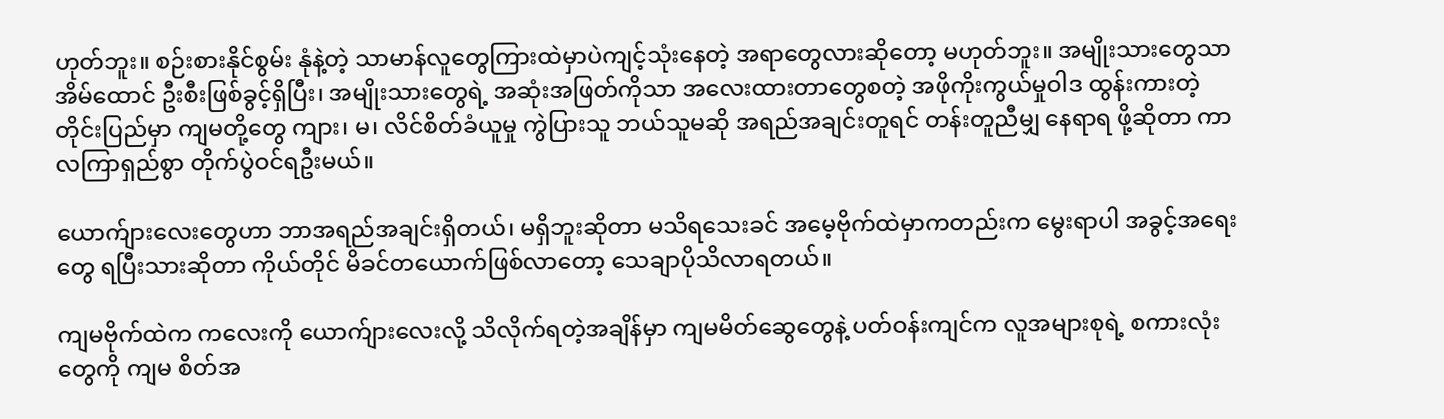ဟုတ်ဘူး။ စဉ်းစားနိုင်စွမ်း နုံနဲ့တဲ့ သာမာန်လူတွေကြားထဲမှာပဲကျင့်သုံးနေတဲ့ အရာတွေလားဆိုတော့ မဟုတ်ဘူး။ အမျိုးသားတွေသာ အိမ်ထောင် ဦးစီးဖြစ်ခွင့်ရှိပြီး၊ အမျိုးသားတွေရဲ့ အဆုံးအဖြတ်ကိုသာ အလေးထားတာတွေစတဲ့ အဖိုကိုးကွယ်မှုဝါဒ ထွန်းကားတဲ့ တိုင်းပြည်မှာ ကျမတို့တွေ ကျား၊ မ၊ လိင်စိတ်ခံယူမှု ကွဲပြားသူ ဘယ်သူမဆို အရည်အချင်းတူရင် တန်းတူညီမျှ နေရာရ ဖို့ဆိုတာ ကာလကြာရှည်စွာ တိုက်ပွဲဝင်ရဦးမယ်။

ယောက်ျားလေးတွေဟာ ဘာအရည်အချင်းရှိတယ်၊ မရှိဘူးဆိုတာ မသိရသေးခင် အမေ့ဗိုက်ထဲမှာကတည်းက မွေးရာပါ အခွင့်အရေးတွေ ရပြီးသားဆိုတာ ကိုယ်တိုင် မိခင်တယောက်ဖြစ်လာတော့ သေချာပိုသိလာရတယ်။

ကျမဗိုက်ထဲက ကလေးကို ယောက်ျားလေးလို့ သိလိုက်ရတဲ့အချိန်မှာ ကျမမိတ်ဆွေတွေနဲ့ ပတ်ဝန်းကျင်က လူအများစုရဲ့ စကားလုံးတွေကို ကျမ စိတ်အ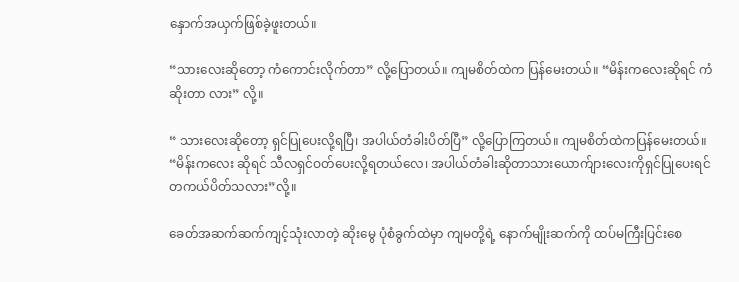နှောက်အယှက်ဖြစ်ခဲ့ဖူးတယ်။

“သားလေးဆိုတော့ ကံကောင်းလိုက်တာ” လို့ပြောတယ်။ ကျမစိတ်ထဲက ပြန်မေးတယ်။ “မိန်းကလေးဆိုရင် ကံဆိုးတာ လား” လို့။

“ သားလေးဆိုတော့ ရှင်ပြုပေးလို့ရပြီ၊ အပါယ်တံခါးပိတ်ပြီ” လို့ပြောကြတယ်။ ကျမစိတ်ထဲကပြန်မေးတယ်။ “မိန်းကလေး ဆိုရင် သီလရှင်ဝတ်ပေးလို့ရတယ်လေ၊ အပါယ်တံခါးဆိုတာသားယောက်ျားလေးကိုရှင်ပြုပေးရင် တကယ်ပိတ်သလား”လို့။

ခေတ်အဆက်ဆက်ကျင့်သုံးလာတဲ့ ဆိုးမွေ ပုံစံခွက်ထဲမှာ ကျမတို့ရဲ့ နောက်မျိုးဆက်ကို ထပ်မကြီးပြင်းစေ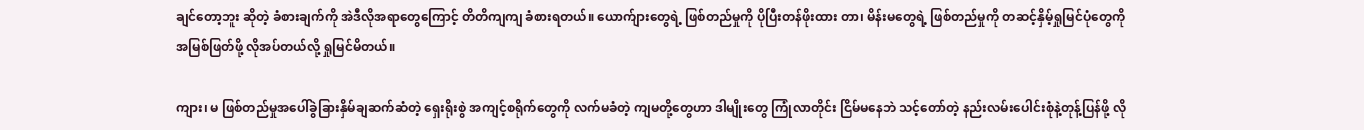ချင်တော့ဘူး ဆိုတဲ့ ခံစားချက်ကို အဲဒီလိုအရာတွေကြောင့် တိတိကျကျ ခံစားရတယ်။ ယောက်ျားတွေရဲ့ ဖြစ်တည်မှုကို ပိုပြီးတန်ဖိုးထား တာ၊ မိန်းမတွေရဲ့ ဖြစ်တည်မှုကို တဆင့်နှိမ့်ရှုမြင်ပုံတွေကို အမြစ်ဖြတ်ဖို့ လိုအပ်တယ်လို့ ရှုမြင်မိတယ်။

ကျား၊ မ ဖြစ်တည်မှုအပေါ်ခွဲခြားနှိမ်ချဆက်ဆံတဲ့ ရှေးရိုးစွဲ အကျင့်စရိုက်တွေကို လက်မခံတဲ့ ကျမတို့တွေဟာ ဒါမျိုးတွေ ကြုံလာတိုင်း ငြိမ်မနေဘဲ သင့်တော်တဲ့ နည်းလမ်းပေါင်းစုံနဲ့တုန့်ပြန်ဖို့ လို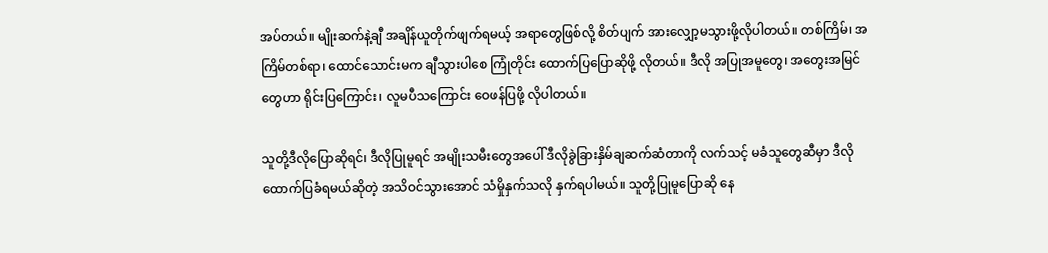အပ်တယ်။ မျိုးဆက်နဲ့ချီ အချိန်ယူတိုက်ဖျက်ရမယ့် အရာတွေဖြစ်လို့ စိတ်ပျက် အားလျှော့မသွားဖို့လိုပါတယ်။ တစ်ကြိမ်၊ အကြိမ်တစ်ရာ၊ ထောင်သောင်းမက ချီသွားပါစေ ကြုံတိုင်း ထောက်ပြပြောဆိုဖို့ လိုတယ်။ ဒီလို အပြုအမူတွေ၊ အတွေးအမြင်တွေဟာ ရိုင်းပြကြောင်း၊ လူမပီသကြောင်း ဝေဖန်ပြဖို့ လိုပါတယ်။

သူတို့ဒီလိုပြောဆိုရင်၊ ဒီလိုပြုမူရင် အမျိုးသမီးတွေအပေါ် ဒီလိုခွဲခြားနှိမ်ချဆက်ဆံတာကို လက်သင့် မခံသူတွေဆီမှာ ဒီလိုထောက်ပြခံရမယ်ဆိုတဲ့ အသိဝင်သွားအောင် သံမှိုနှက်သလို နှက်ရပါမယ်။ သူတို့ပြုမူပြောဆို နေ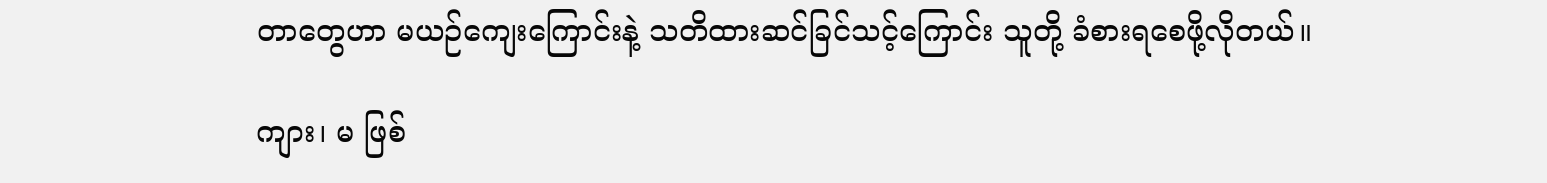တာတွေဟာ မယဉ်ကျေးကြောင်းနဲ့ သတိထားဆင်ခြင်သင့်ကြောင်း သူတို့ ခံစားရစေဖို့လိုတယ်။

ကျား၊ မ ဖြစ်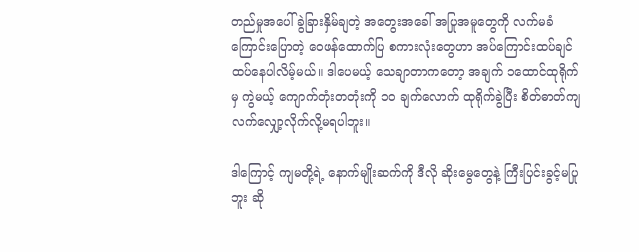တည်မှုအပေါ် ခွဲခြားနှိမ်ချတဲ့ အတွေးအခေါ် အပြုအမူတွေကို လက်မခံကြောင်းပြောတဲ့ ဝေဖန်ထောက်ပြ စကားလုံးတွေဟာ အပ်ကြောင်းထပ်ချင် ထပ်နေပါလိမ့်မယ်။ ဒါပေမယ့် သေချာတာကတော့ အချက် ၁ထောင်ထုရိုက်မှ ကွဲမယ့် ကျောက်တုံးတတုံးကို ၁၀ ချက်လောက် ထုရိုက်ခွဲပြီး စိတ်ဓာတ်ကျ လက်လျှော့လိုက်လို့မရပါဘူး။

ဒါကြောင့် ကျမတို့ရဲ့ နောက်မျိုးဆက်ကို ဒီလို ဆိုးမွေတွေနဲ့ ကြီးပြင်းခွင့်မပြုဘူး ဆို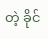တဲ့ ခိုင်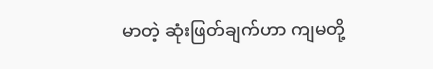မာတဲ့ ဆုံးဖြတ်ချက်ဟာ ကျမတို့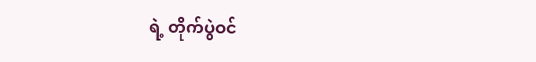ရဲ့ တိုက်ပွဲဝင်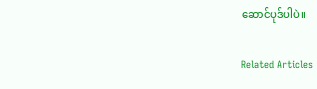ဆောင်ပုဒ်ပါပဲ။

Related Articles